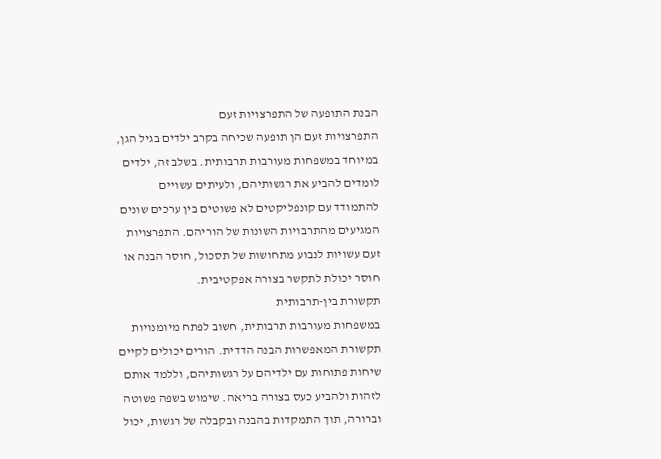הבנת התופעה של התפרצויות זעם
התפרצויות זעם הן תופעה שכיחה בקרב ילדים בגיל הגן, במיוחד במשפחות מעורבות תרבותית. בשלב זה, ילדים לומדים להביע את רגשותיהם, ולעיתים עשויים להתמודד עם קונפליקטים לא פשוטים בין ערכים שונים המגיעים מהתרבויות השונות של הוריהם. התפרצויות זעם עשויות לנבוע מתחושות של תסכול, חוסר הבנה או חוסר יכולת לתקשר בצורה אפקטיבית.
תקשורת בין-תרבותית
במשפחות מעורבות תרבותית, חשוב לפתח מיומנויות תקשורת המאפשרות הבנה הדדית. הורים יכולים לקיים שיחות פתוחות עם ילדיהם על רגשותיהם, וללמד אותם לזהות ולהביע כעס בצורה בריאה. שימוש בשפה פשוטה וברורה, תוך התמקדות בהבנה ובקבלה של רגשות, יכול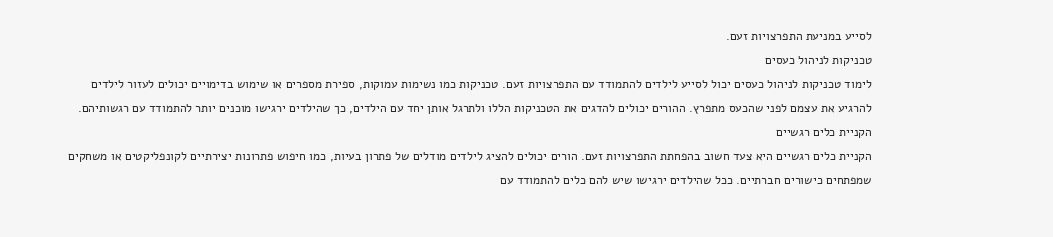לסייע במניעת התפרצויות זעם.
טכניקות לניהול כעסים
לימוד טכניקות לניהול כעסים יכול לסייע לילדים להתמודד עם התפרצויות זעם. טכניקות כמו נשימות עמוקות, ספירת מספרים או שימוש בדימויים יכולים לעזור לילדים להרגיע את עצמם לפני שהכעס מתפרץ. ההורים יכולים להדגים את הטכניקות הללו ולתרגל אותן יחד עם הילדים, כך שהילדים ירגישו מוכנים יותר להתמודד עם רגשותיהם.
הקניית כלים רגשיים
הקניית כלים רגשיים היא צעד חשוב בהפחתת התפרצויות זעם. הורים יכולים להציג לילדים מודלים של פתרון בעיות, כמו חיפוש פתרונות יצירתיים לקונפליקטים או משחקים שמפתחים כישורים חברתיים. ככל שהילדים ירגישו שיש להם כלים להתמודד עם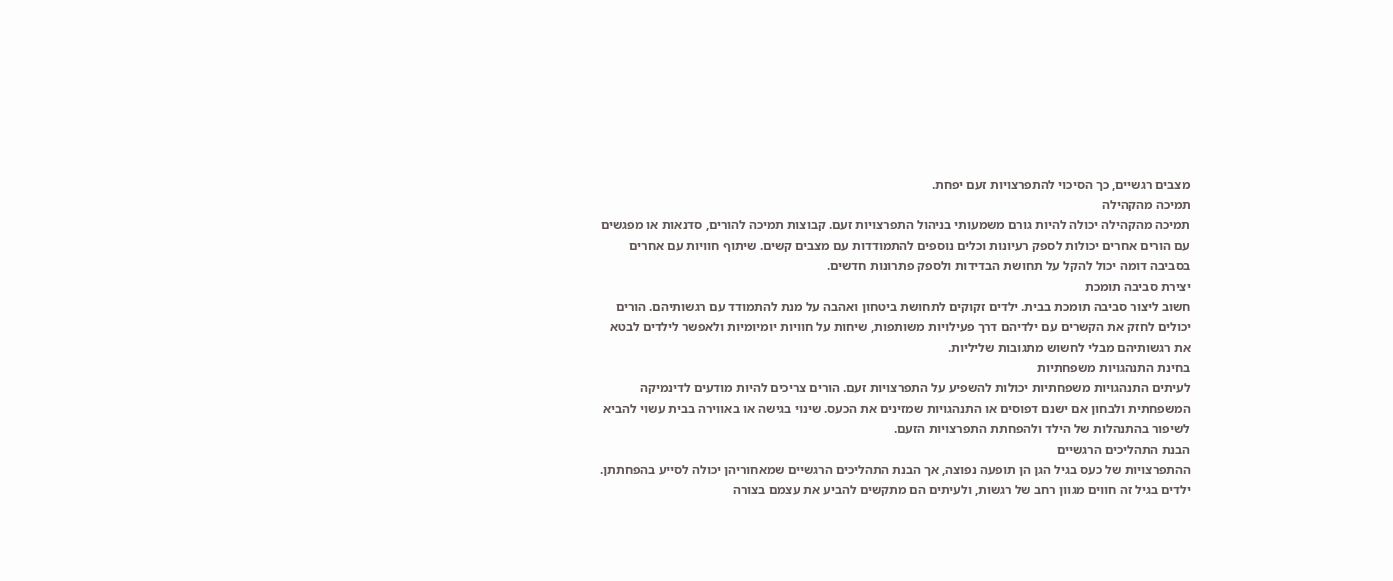מצבים רגשיים, כך הסיכוי להתפרצויות זעם יפחת.
תמיכה מהקהילה
תמיכה מהקהילה יכולה להיות גורם משמעותי בניהול התפרצויות זעם. קבוצות תמיכה להורים, סדנאות או מפגשים עם הורים אחרים יכולות לספק רעיונות וכלים נוספים להתמודדות עם מצבים קשים. שיתוף חוויות עם אחרים בסביבה דומה יכול להקל על תחושת הבדידות ולספק פתרונות חדשים.
יצירת סביבה תומכת
חשוב ליצור סביבה תומכת בבית. ילדים זקוקים לתחושת ביטחון ואהבה על מנת להתמודד עם רגשותיהם. הורים יכולים לחזק את הקשרים עם ילדיהם דרך פעילויות משותפות, שיחות על חוויות יומיומיות ולאפשר לילדים לבטא את רגשותיהם מבלי לחשוש מתגובות שליליות.
בחינת התנהגויות משפחתיות
לעיתים התנהגויות משפחתיות יכולות להשפיע על התפרצויות זעם. הורים צריכים להיות מודעים לדינמיקה המשפחתית ולבחון אם ישנם דפוסים או התנהגויות שמזינים את הכעס. שינוי בגישה או באווירה בבית עשוי להביא לשיפור בהתנהלות של הילד ולהפחתת התפרצויות הזעם.
הבנת התהליכים הרגשיים
ההתפרצויות של כעס בגיל הגן הן תופעה נפוצה, אך הבנת התהליכים הרגשיים שמאחוריהן יכולה לסייע בהפחתתן. ילדים בגיל זה חווים מגוון רחב של רגשות, ולעיתים הם מתקשים להביע את עצמם בצורה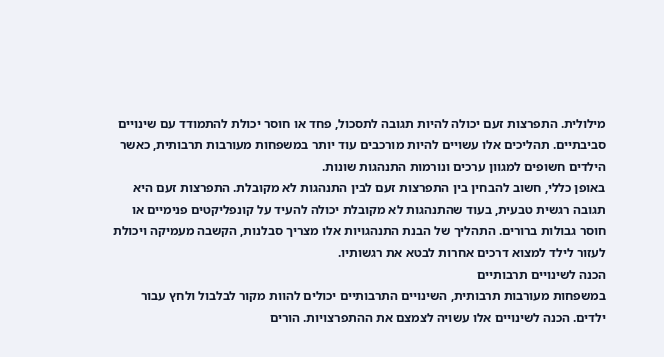מילולית. התפרצות זעם יכולה להיות תגובה לתסכול, פחד או חוסר יכולת להתמודד עם שינויים סביבתיים. תהליכים אלו עשויים להיות מורכבים עוד יותר במשפחות מעורבות תרבותית, כאשר הילדים חשופים למגוון ערכים ונורמות התנהגות שונות.
באופן כללי, חשוב להבחין בין התפרצות זעם לבין התנהגות לא מקובלת. התפרצות זעם היא תגובה רגשית טבעית, בעוד שהתנהגות לא מקובלת יכולה להעיד על קונפליקטים פנימיים או חוסר גבולות ברורים. התהליך של הבנת התנהגויות אלו מצריך סבלנות, הקשבה מעמיקה ויכולת לעזור לילד למצוא דרכים אחרות לבטא את רגשותיו.
הכנה לשינויים תרבותיים
במשפחות מעורבות תרבותית, השינויים התרבותיים יכולים להוות מקור לבלבול ולחץ עבור ילדים. הכנה לשינויים אלו עשויה לצמצם את ההתפרצויות. הורים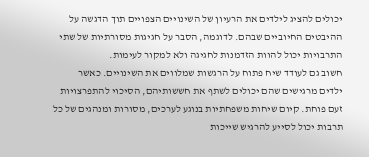יכולים להציג לילדים את הרעיון של השינויים הצפויים תוך הדגשה על ההיבטים החיוביים שבהם. לדוגמה, הסבר על חגיגות מסורתיות של שתי התרבויות יכול להוות הזדמנות לחגיגה ולא למקור לעימות.
חשוב גם לעודד שיח פתוח על הרגשות שמלווים את השינויים. כאשר ילדים מרגישים שהם יכולים לשתף את חששותיהם, הסיכוי להתפרצויות זעם פוחת. קיום שיחות משפחתיות בנוגע לערכים, מסורות ומנהגים של כל תרבות יכול לסייע להרגיש שייכות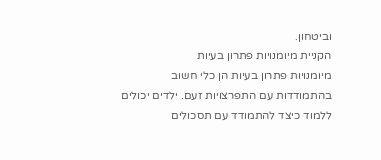וביטחון.
הקניית מיומנויות פתרון בעיות
מיומנויות פתרון בעיות הן כלי חשוב בהתמודדות עם התפרצויות זעם. ילדים יכולים ללמוד כיצד להתמודד עם תסכולים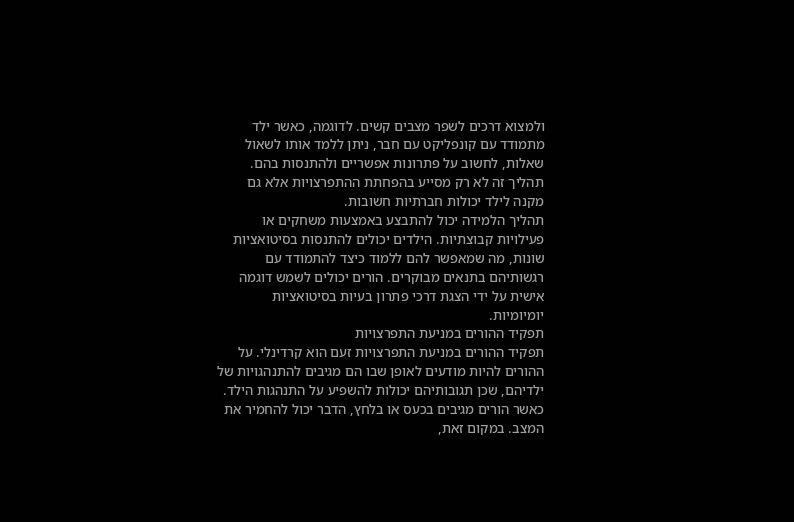ולמצוא דרכים לשפר מצבים קשים. לדוגמה, כאשר ילד מתמודד עם קונפליקט עם חבר, ניתן ללמד אותו לשאול שאלות, לחשוב על פתרונות אפשריים ולהתנסות בהם. תהליך זה לא רק מסייע בהפחתת ההתפרצויות אלא גם מקנה לילד יכולות חברתיות חשובות.
תהליך הלמידה יכול להתבצע באמצעות משחקים או פעילויות קבוצתיות. הילדים יכולים להתנסות בסיטואציות שונות, מה שמאפשר להם ללמוד כיצד להתמודד עם רגשותיהם בתנאים מבוקרים. הורים יכולים לשמש דוגמה אישית על ידי הצגת דרכי פתרון בעיות בסיטואציות יומיומיות.
תפקיד ההורים במניעת התפרצויות
תפקיד ההורים במניעת התפרצויות זעם הוא קרדינלי. על ההורים להיות מודעים לאופן שבו הם מגיבים להתנהגויות של ילדיהם, שכן תגובותיהם יכולות להשפיע על התנהגות הילד. כאשר הורים מגיבים בכעס או בלחץ, הדבר יכול להחמיר את המצב. במקום זאת,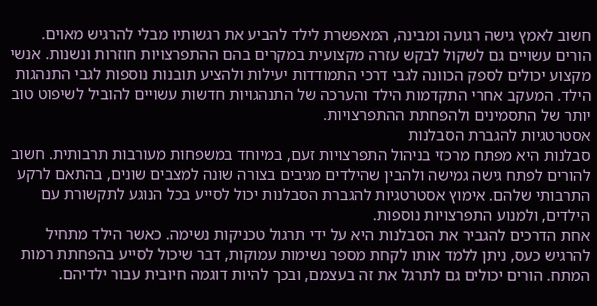חשוב לאמץ גישה רגועה ומבינה, המאפשרת לילד להביע את רגשותיו מבלי להרגיש מאוים.
הורים עשויים גם לשקול לבקש עזרה מקצועית במקרים בהם ההתפרצויות חוזרות ונשנות. אנשי מקצוע יכולים לספק הכוונה לגבי דרכי התמודדות יעילות ולהציע תובנות נוספות לגבי התנהגות הילד. המעקב אחרי התקדמות הילד והערכה של התנהגויות חדשות עשויים להוביל לשיפוט טוב יותר של התסמינים ולהפחתת ההתפרצויות.
אסטרטגיות להגברת הסבלנות
סבלנות היא מפתח מרכזי בניהול התפרצויות זעם, במיוחד במשפחות מעורבות תרבותית. חשוב להורים לפתח גישה גמישה ולהבין שהילדים מגיבים בצורה שונה למצבים שונים, בהתאם לרקע התרבותי שלהם. אימוץ אסטרטגיות להגברת הסבלנות יכול לסייע בכל הנוגע לתקשורת עם הילדים, ולמנוע התפרצויות נוספות.
אחת הדרכים להגביר את הסבלנות היא על ידי תרגול טכניקות נשימה. כאשר הילד מתחיל להרגיש כעס, ניתן ללמד אותו לקחת מספר נשימות עמוקות, דבר שיכול לסייע בהפחתת רמות המתח. הורים יכולים גם לתרגל את זה בעצמם, ובכך להיות דוגמה חיובית עבור ילדיהם.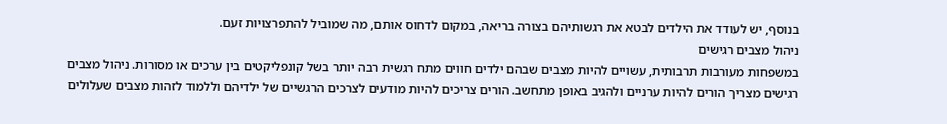בנוסף, יש לעודד את הילדים לבטא את רגשותיהם בצורה בריאה, במקום לדחוס אותם, מה שמוביל להתפרצויות זעם.
ניהול מצבים רגישים
במשפחות מעורבות תרבותית, עשויים להיות מצבים שבהם ילדים חווים מתח רגשית רבה יותר בשל קונפליקטים בין ערכים או מסורות. ניהול מצבים רגישים מצריך הורים להיות ערניים ולהגיב באופן מתחשב. הורים צריכים להיות מודעים לצרכים הרגשיים של ילדיהם וללמוד לזהות מצבים שעלולים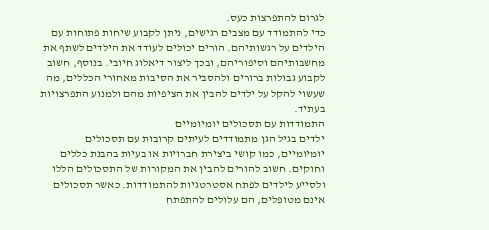לגרום להתפרצות כעס.
כדי להתמודד עם מצבים רגישים, ניתן לקבוע שיחות פתוחות עם הילדים על רגשותיהם. הורים יכולים לעודד את הילדים לשתף את מחשבותיהם וסיפוריהם, ובכך ליצור דיאלוג חיובי. בנוסף, חשוב לקבוע גבולות ברורים ולהסביר את הסיבות מאחורי הכללים, מה שעשוי להקל על ילדים להבין את הציפיות מהם ולמנוע התפרצויות בעתיד.
התמודדות עם תסכולים יומיומיים
ילדים בגיל הגן מתמודדים לעיתים קרובות עם תסכולים יומיומיים, כמו קושי ביצירת חברויות או בעיות בהבנת כללים וחוקים. חשוב להורים להבין את המקורות של התסכולים הללו ולסייע לילדים לפתח אסטרטגיות להתמודדות. כאשר תסכולים אינם מטופלים, הם עלולים להתפתח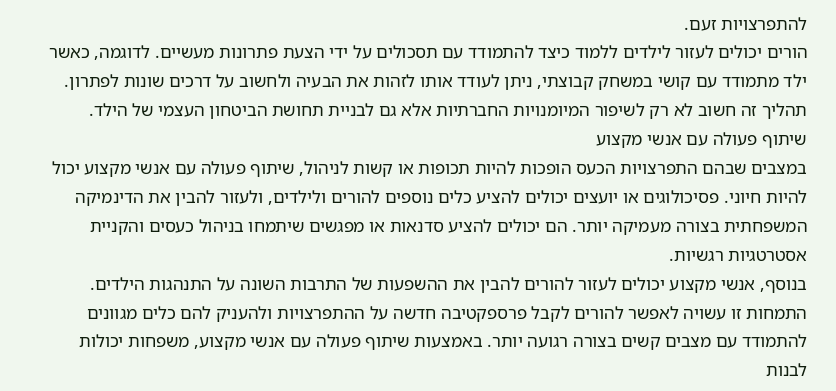להתפרצויות זעם.
הורים יכולים לעזור לילדים ללמוד כיצד להתמודד עם תסכולים על ידי הצעת פתרונות מעשיים. לדוגמה, כאשר ילד מתמודד עם קושי במשחק קבוצתי, ניתן לעודד אותו לזהות את הבעיה ולחשוב על דרכים שונות לפתרון. תהליך זה חשוב לא רק לשיפור המיומנויות החברתיות אלא גם לבניית תחושת הביטחון העצמי של הילד.
שיתוף פעולה עם אנשי מקצוע
במצבים שבהם התפרצויות הכעס הופכות להיות תכופות או קשות לניהול, שיתוף פעולה עם אנשי מקצוע יכול להיות חיוני. פסיכולוגים או יועצים יכולים להציע כלים נוספים להורים ולילדים, ולעזור להבין את הדינמיקה המשפחתית בצורה מעמיקה יותר. הם יכולים להציע סדנאות או מפגשים שיתמחו בניהול כעסים והקניית אסטרטגיות רגשיות.
בנוסף, אנשי מקצוע יכולים לעזור להורים להבין את ההשפעות של התרבות השונה על התנהגות הילדים. התמחות זו עשויה לאפשר להורים לקבל פרספקטיבה חדשה על ההתפרצויות ולהעניק להם כלים מגוונים להתמודד עם מצבים קשים בצורה רגועה יותר. באמצעות שיתוף פעולה עם אנשי מקצוע, משפחות יכולות לבנות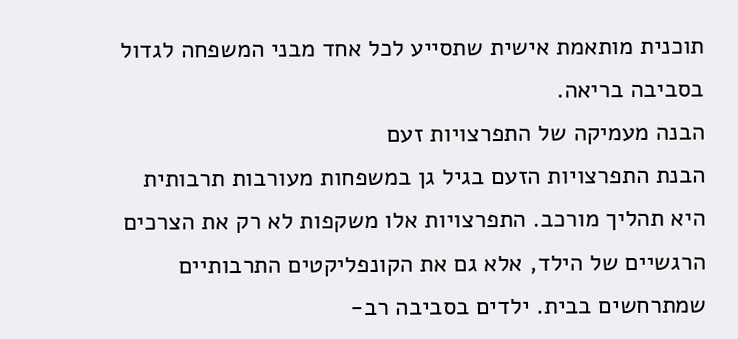תוכנית מותאמת אישית שתסייע לכל אחד מבני המשפחה לגדול בסביבה בריאה.
הבנה מעמיקה של התפרצויות זעם
הבנת התפרצויות הזעם בגיל גן במשפחות מעורבות תרבותית היא תהליך מורכב. התפרצויות אלו משקפות לא רק את הצרכים הרגשיים של הילד, אלא גם את הקונפליקטים התרבותיים שמתרחשים בבית. ילדים בסביבה רב-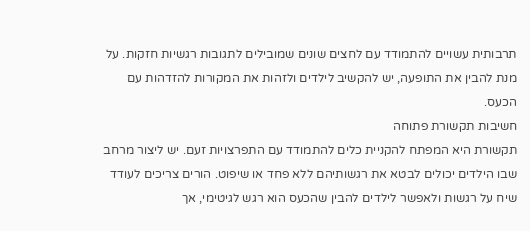תרבותית עשויים להתמודד עם לחצים שונים שמובילים לתגובות רגשיות חזקות. על מנת להבין את התופעה, יש להקשיב לילדים ולזהות את המקורות להזדהות עם הכעס.
חשיבות תקשורת פתוחה
תקשורת היא המפתח להקניית כלים להתמודד עם התפרצויות זעם. יש ליצור מרחב שבו הילדים יכולים לבטא את רגשותיהם ללא פחד או שיפוט. הורים צריכים לעודד שיח על רגשות ולאפשר לילדים להבין שהכעס הוא רגש לגיטימי, אך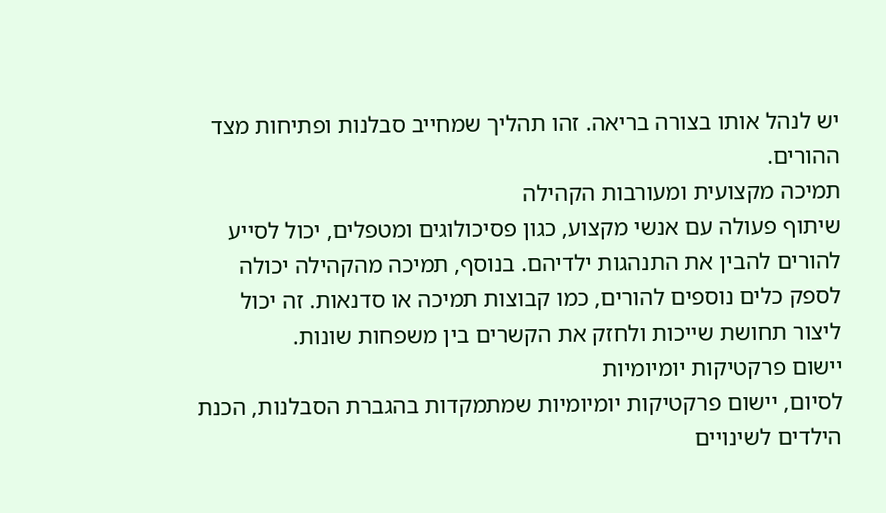יש לנהל אותו בצורה בריאה. זהו תהליך שמחייב סבלנות ופתיחות מצד ההורים.
תמיכה מקצועית ומעורבות הקהילה
שיתוף פעולה עם אנשי מקצוע, כגון פסיכולוגים ומטפלים, יכול לסייע להורים להבין את התנהגות ילדיהם. בנוסף, תמיכה מהקהילה יכולה לספק כלים נוספים להורים, כמו קבוצות תמיכה או סדנאות. זה יכול ליצור תחושת שייכות ולחזק את הקשרים בין משפחות שונות.
יישום פרקטיקות יומיומיות
לסיום, יישום פרקטיקות יומיומיות שמתמקדות בהגברת הסבלנות, הכנת הילדים לשינויים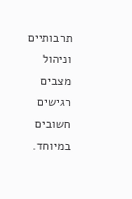תרבותיים וניהול מצבים רגישים חשובים במיוחד.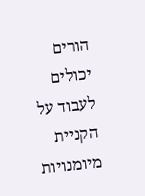הורים יכולים לעבוד על הקניית מיומנויות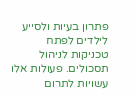פתרון בעיות ולסייע לילדים לפתח טכניקות לניהול תסכולים. פעולות אלו עשויות לתרום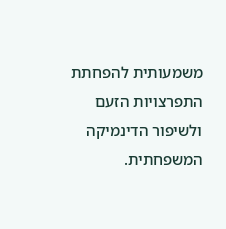משמעותית להפחתת התפרצויות הזעם ולשיפור הדינמיקה המשפחתית.